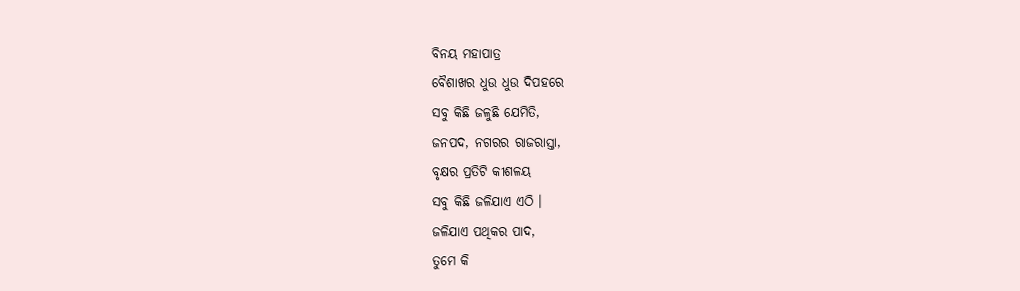ବିନୟ ମହାପାତ୍ର
ବୈଶାଖର ଧୁଉ ଧୁଉ ଦିପହରେ
ସବୁ କିଛି ଜଳୁଛି ଯେମିତି,
ଜନପଦ, ନଗରର ରାଜରାସ୍ତା,
ବୃକ୍ଷର ପ୍ରତିଟି କୀଶଳୟ
ସବୁ କିଛି ଜଳିଯାଏ ଏଠି ।
ଜଳିଯାଏ ପଥିକର ପାଦ,
ତୁମେ କି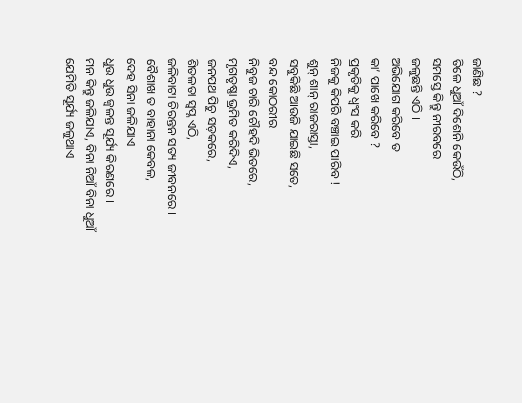ଜାଣିଛ ?
ତିଳେ ଧୁଆଁ ଦିଶେନି କେଉଁଠି,
ସମସ୍ତେ କିନ୍ତୁ ନୀରବରେ
ଜଳୁଛନ୍ତି ଏଠି ।
ଅଭିଯୋଗ କରିବେ ତ
କା’ ପାଖେ କରିବେ ?
ପ୍ରକୃତିକୁ ଧ୍ଵଂସ କରି
ନିଜକୁ କିପରି ବଞ୍ଚାଇ ପାରିବ !
ଶୁନ୍ ଶାନ୍ ରାଜରାସ୍ତା,
ସବୁକିଛି ଆଉଜି ଯାଇଛି ସତେ,
ବନ୍ଦ କୋଠରୀର
ନିବୁଜ ଚାରି ଚୌହଦି ଭିତରେ,
ମୃଗତୃଷ୍ଣା ଭ୍ରମିତ କରିଦିଏ,
ଜନପଥ ପିଚୁ ସଡ଼କରେ,
ଶିତଳତା ସ୍ୱପ୍ନ ଏଠି,
ଜଳିବାଟା ଚିରନ୍ତନ ସତ୍ୟ ଜୀବନରେ ।
ବୈଶାଖ ତ ବାହାନା କେବଳ,
ଦେହ ସିନା ଜଳିଯାଏ
ଧୁଉ ଧୁଉ ଜ୍ୱଳନ୍ତ ସୂର୍ଯ୍ୟ କିରଣରେ ।
ମନ କିନ୍ତୁ ଜଳିଯାଏ, ବିନା ନିଆଁ ବିନା ଧୁଆଁ
ଯେମିତି ସୂର୍ଯ୍ୟ ଜଳୁଥାଏ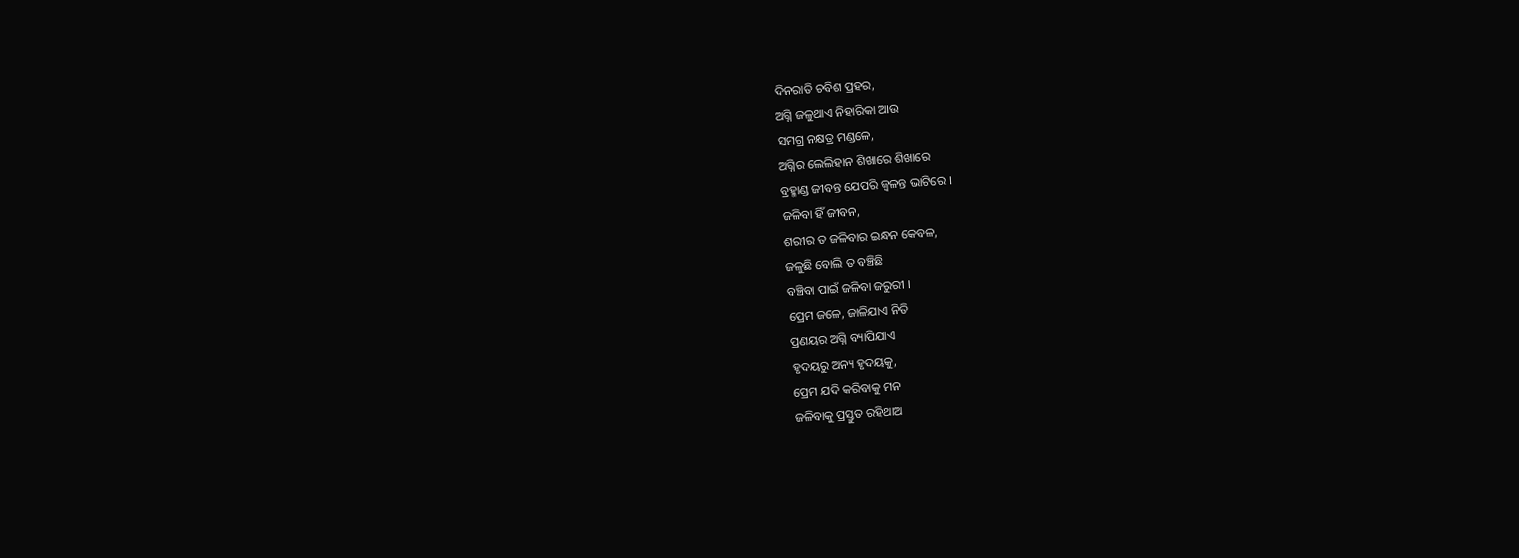ଦିନରାତି ଚବିଶ ପ୍ରହର,
ଅଗ୍ନି ଜଳୁଥାଏ ନିହାରିକା ଆଉ
ସମଗ୍ର ନକ୍ଷତ୍ର ମଣ୍ଡଳେ,
ଅଗ୍ନିର ଲେଲିହାନ ଶିଖାରେ ଶିଖାରେ
ବ୍ରହ୍ମାଣ୍ଡ ଜୀବନ୍ତ ଯେପରି ଜ୍ୱଳନ୍ତ ଭାଟିରେ ।
ଜଳିବା ହିଁ ଜୀବନ,
ଶରୀର ତ ଜଳିବାର ଇନ୍ଧନ କେବଳ,
ଜଳୁଛି ବୋଲି ତ ବଞ୍ଚିଛି
ବଞ୍ଚିବା ପାଇଁ ଜଳିବା ଜରୁରୀ ।
ପ୍ରେମ ଜଳେ, ଜାଳିଯାଏ ନିତି
ପ୍ରଣୟର ଅଗ୍ନି ବ୍ୟାପିଯାଏ
ହୃଦୟରୁ ଅନ୍ୟ ହୃଦୟକୁ,
ପ୍ରେମ ଯଦି କରିବାକୁ ମନ
ଜଳିବାକୁ ପ୍ରସ୍ତୁତ ରହିଥାଅ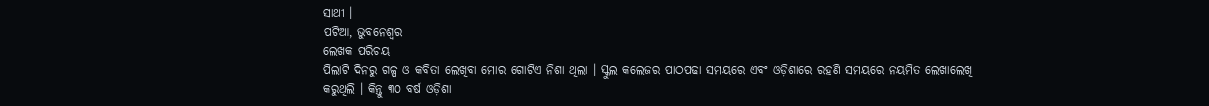ସାଥୀ ।
ପଟିଆ, ଭୁବନେଶ୍ୱର
ଲେଖକ ପରିଚୟ
ପିଲାଟି ଦିନରୁ ଗଳ୍ପ ଓ କବିତା ଲେଖିବା ମୋର ଗୋଟିଏ ନିଶା ଥିଲା । ସ୍କୁଲ କଲେଜର ପାଠପଢା ସମୟରେ ଏବଂ ଓଡ଼ିଶାରେ ରହଣି ସମୟରେ ନୟମିତ ଲେଖାଲେଖି କରୁଥିଲି । କିନ୍ତୁ ୩୦ ବର୍ଷ ଓଡ଼ିଶା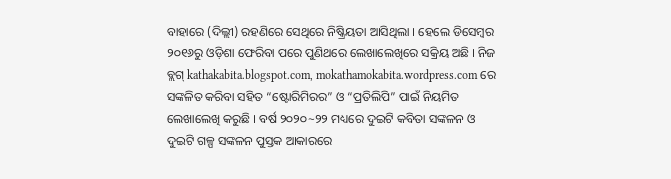ବାହାରେ (ଦିଲ୍ଲୀ) ରହଣିରେ ସେଥିରେ ନିଷ୍କ୍ରିୟତା ଆସିଥିଲା । ହେଲେ ଡିସେମ୍ବର ୨୦୧୬ରୁ ଓଡ଼ିଶା ଫେରିବା ପରେ ପୁଣିଥରେ ଲେଖାଲେଖିରେ ସକ୍ରିୟ ଅଛି । ନିଜ ବ୍ଲଗ୍ kathakabita.blogspot.com, mokathamokabita.wordpress.com ରେ ସଙ୍କଳିତ କରିବା ସହିତ “ଷ୍ଟୋରିମିରର” ଓ “ପ୍ରତିଲିପି” ପାଇଁ ନିୟମିତ ଲେଖାଲେଖି କରୁଛି । ବର୍ଷ ୨୦୨୦~୨୨ ମଧ୍ୟରେ ଦୁଇଟି କବିତା ସଙ୍କଳନ ଓ ଦୁଇଟି ଗଳ୍ପ ସଙ୍କଳନ ପୁସ୍ତକ ଆକାରରେ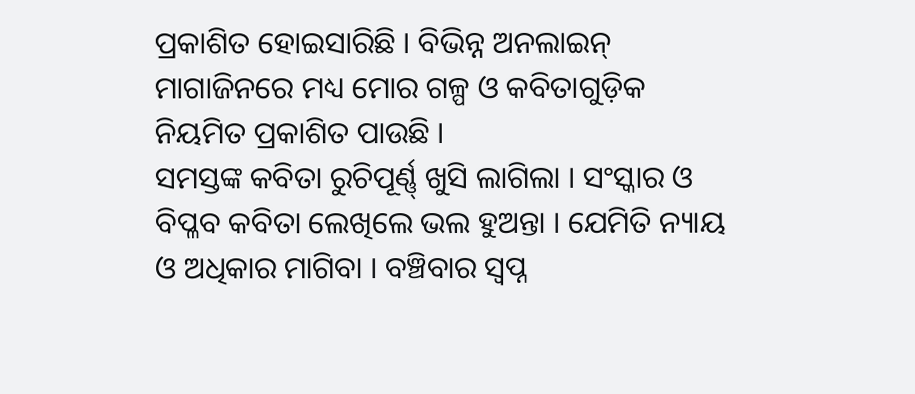ପ୍ରକାଶିତ ହୋଇସାରିଛି । ବିଭିନ୍ନ ଅନଲାଇନ୍ ମାଗାଜିନରେ ମଧ୍ୟ ମୋର ଗଳ୍ପ ଓ କବିତାଗୁଡ଼ିକ ନିୟମିତ ପ୍ରକାଶିତ ପାଉଛି ।
ସମସ୍ତଙ୍କ କବିତା ରୁଚିପୂର୍ଣ୍ଣ୍ ଖୁସି ଲାଗିଲା । ସଂସ୍କାର ଓ ବିପ୍ଳବ କବିତା ଲେଖିଲେ ଭଲ ହୁଅନ୍ତା । ଯେମିତି ନ୍ୟାୟ ଓ ଅଧିକାର ମାଗିବା । ବଞ୍ଚିବାର ସ୍ବପ୍ନ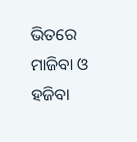ଭିତରେ ମାଜିବା ଓ ହଜିବା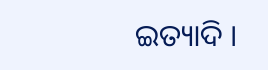ଇତ୍ୟାଦି ।